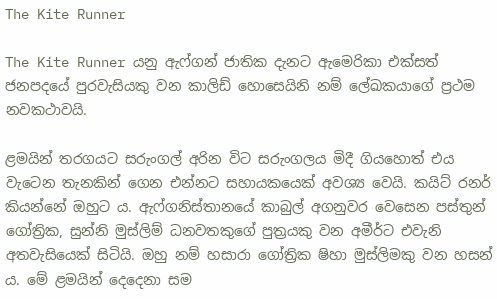The Kite Runner

The Kite Runner යනු ඇෆ්ගන් ජාතික දැනට ඇමෙරිකා එක්සත් ජනපදයේ පුරවැසියකු වන කාලිඩ් හොසෙයිනි නම් ලේඛකයාගේ ප්‍රථම නවකථාවයි.

ළමයින් තරගයට සරුංගල් අරින විට සරුංගලය මිදී ගියහොත් එය වැටෙන තැනකින් ගෙන එන්නට සහායකයෙක් අවශ්‍ය වෙයි. කයිට් රනර් කියන්නේ ඔහුට ය. ඇෆ්ගනිස්තානයේ කාබුල් අගනුවර වෙසෙන පස්තුන් ගෝත්‍රික, සුන්නි මුස්ලිම් ධනවතකුගේ පුත්‍රයකු වන අමීර්ට එවැනි අතවැසියෙක් සිටියි. ඔහු නම් හසාරා ගෝත්‍රික ෂිහා මුස්ලිමකු වන හසන් ය. මේ ළමයින් දෙදෙනා සම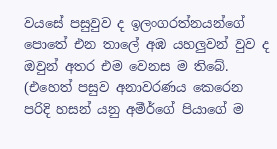වයසේ පසුවුව ද ඉලංගරත්නයන්ගේ පොතේ එන තාලේ අඹ යහලුවන් වුව ද ඔවුන් අතර එම වෙනස ම තිබේ. (එහෙත් පසුව අනාවරණය කෙරෙන පරිදි හසන් යනු අමීර්ගේ පියාගේ ම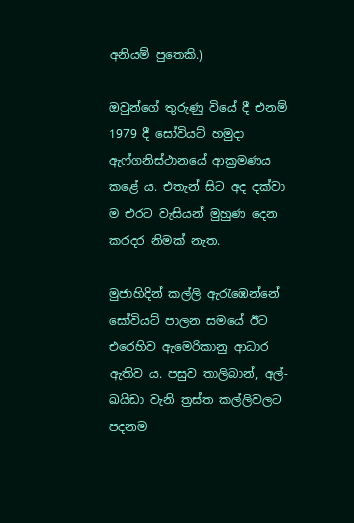අනියම් පුතෙකි.)

ඔවුන්ගේ තුරුණු වියේ දී එනම් 1979 දී සෝවියට් හමුදා ඇෆ්ගනිස්ථානයේ ආක්‍රමණය කළේ ය. එතැන් සිට අද දක්වා ම එරට වැසියන් මුහුණ දෙන කරදර නිමක් නැත.

මුජාහිදින් කල්ලි ඇරැඹෙන්නේ සෝවියට් පාලන සමයේ ඊට එරෙහිව ඇමෙරිකානු ආධාර ඇතිව ය. පසුව තාලිබාන්, අල්-ඛයිඩා වැනි ත්‍රස්ත කල්ලිවලට පදනම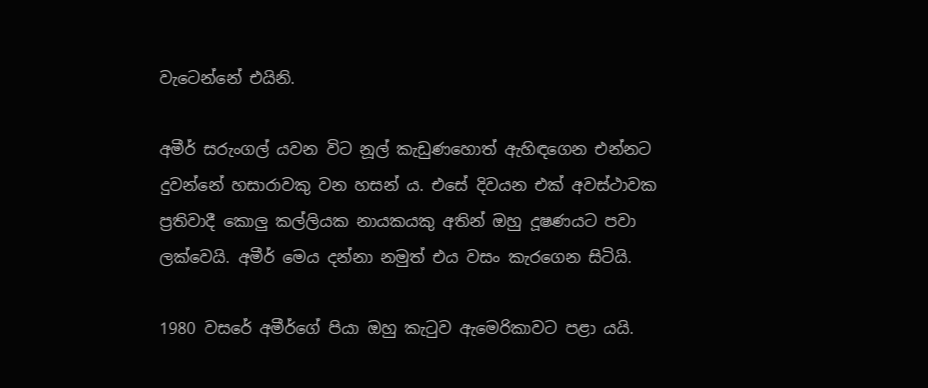වැටෙන්නේ එයිනි.

අමීර් සරුංගල් යවන විට නූල් කැඩුණහොත් ඇහිඳගෙන එන්නට දුවන්නේ හසාරාවකු වන හසන් ය. එසේ දිවයන එක් අවස්ථාවක ප්‍රතිවාදී කොලු කල්ලියක නායකයකු අතින් ඔහු දූෂණයට පවා ලක්වෙයි. අමීර් මෙය දන්නා නමුත් එය වසං කැරගෙන සිටියි.

1980 වසරේ අමීර්ගේ පියා ඔහු කැටුව ඇමෙරිකාවට පළා යයි.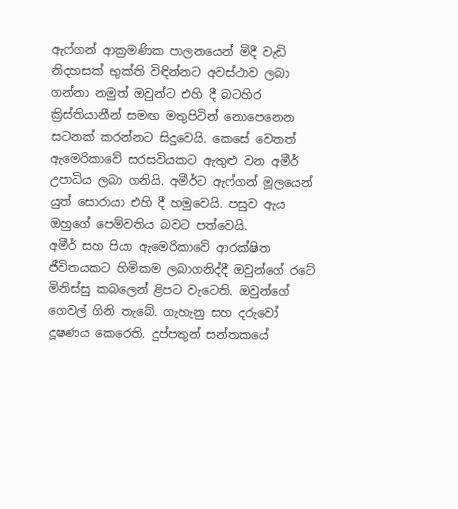ඇෆ්ගන් ආක්‍රමණික පාලනයෙන් මිදී වැඩි නිදහසක් භුක්ති විඳින්නට අවස්ථාව ලබා ගන්නා නමුත් ඔවුන්ට එහි දී බටහිර ක්‍රිස්තියානීන් සමඟ මතුපිටින් නොපෙනෙන සටනක් කරන්නට සිදුවෙයි. කෙසේ වෙතත් ඇමෙරිකාවේ සරසවියකට ඇතුළු වන අමීර් උපාධිය ලබා ගනියි. අමීර්ට ඇෆ්ගන් මූලයෙන් යුත් සොරායා එහි දී හමුවෙයි. පසුව ඇය ඔහුගේ පෙම්වතිය බවට පත්වෙයි.
අමීර් සහ පියා ඇමෙරිකාවේ ආරක්ෂිත ජීවිතයකට හිමිකම ලබාගනිද්දී ඔවුන්ගේ රටේ මිනිස්සු කබලෙන් ළිපට වැටෙති. ඔවුන්ගේ ගෙවල් ගිනි තැබේ. ගැහැනු සහ දරුවෝ දූෂණය කෙරෙති. දුප්පතුන් සන්තකයේ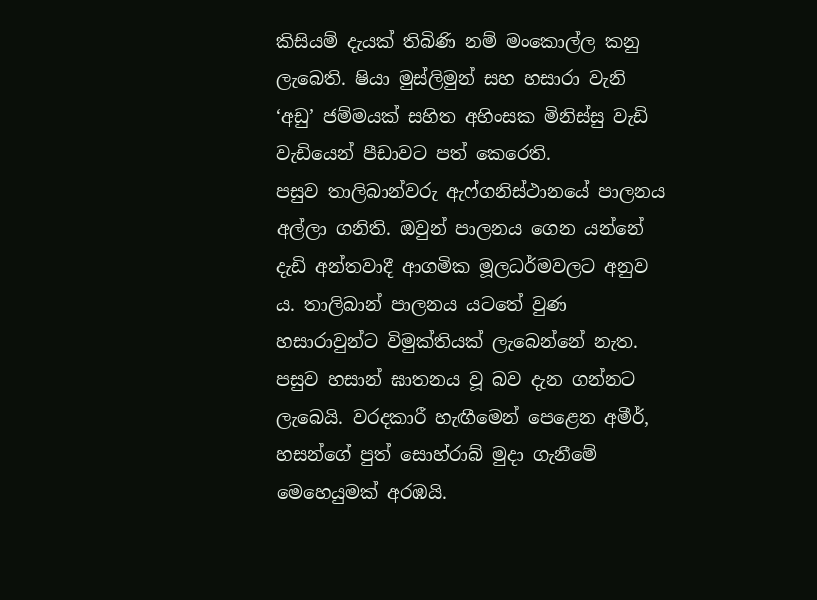කිසියම් දැයක් තිබිණි නම් මංකොල්ල කනු ලැබෙති. ෂියා මුස්ලිමුන් සහ හසාරා වැනි ‘අඩු’ ජම්මයක් සහිත අහිංසක මිනිස්සු වැඩි වැඩියෙන් පීඩාවට පත් කෙරෙති.
පසුව තාලිබාන්වරු ඇෆ්ගනිස්ථානයේ පාලනය අල්ලා ගනිති. ඔවුන් පාලනය ගෙන යන්නේ දැඩි අන්තවාදී ආගමික මූලධර්මවලට අනුව ය. තාලිබාන් පාලනය යටතේ වුණ හසාරාවුන්ට විමුක්තියක් ලැබෙන්නේ නැත. පසුව හසාන් ඝාතනය වූ බව දැන ගන්නට ලැබෙයි. වරදකාරී හැඟීමෙන් පෙළෙන අමීර්, හසන්ගේ පුත් සොහ්රාබ් මුදා ගැනීමේ මෙහෙයුමක් අරඹයි.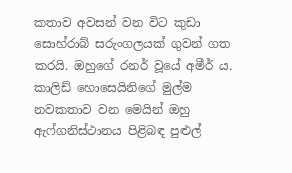කතාව අවසන් වන විට කුඩා සොහ්රාබ් සරුංගලයක් ගුවන් ගත කරයි. ඔහුගේ රනර් වූයේ අමීර් ය.
කාලිඩ් හොසෙයිනිගේ මුල්ම නවකතාව වන මෙයින් ඔහු ඇෆ්ගනිස්ථානය පිළිබඳ පුළුල්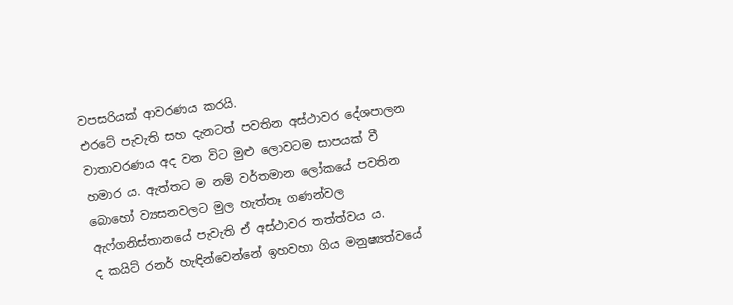වපසරියක් ආවරණය කරයි.
එරටේ පැවැති සහ දැනටත් පවතින අස්ථාවර දේශපාලන වාතාවරණය අද වන විට මුළු ලොවටම සාපයක් වී හමාර ය. ඇත්තට ම නම් වර්තමාන ලෝකයේ පවතින බොහෝ ව්‍යසනවලට මුල හැත්තෑ ගණන්වල ඇෆ්ගනිස්තානයේ පැවැති ඒ අස්ථාවර තත්ත්වය ය.
ද කයිට් රනර් හැඳින්වෙන්නේ ඉහවහා ගිය මනුෂ්‍යත්වයේ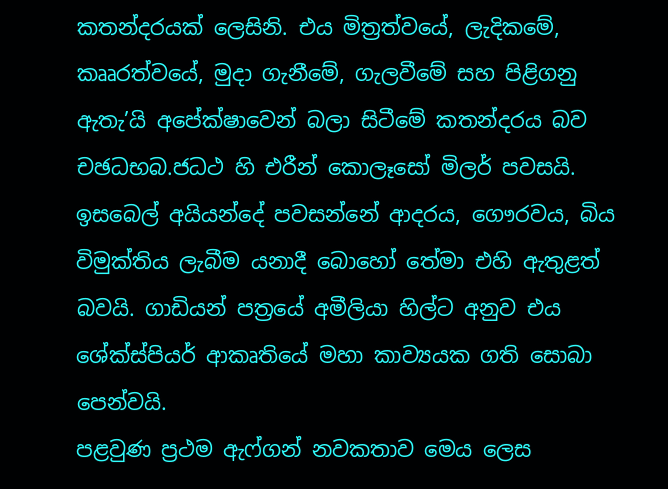කතන්දරයක් ලෙසිනි. එය මිත්‍රත්වයේ, ලැදිකමේ, කෲරත්වයේ, මුදා ගැනීමේ, ගැලවීමේ සහ පිළිගනු ඇතැ’යි අපේක්ෂාවෙන් බලා සිටීමේ කතන්දරය බව චඡධභබ.ජධථ හි එරීන් කොලෑසෝ මිලර් පවසයි. ඉසබෙල් අයියන්දේ පවසන්නේ ආදරය, ගෞරවය, බිය විමුක්තිය ලැබීම යනාදී බොහෝ තේමා එහි ඇතුළත් බවයි. ගාඩියන් පත්‍රයේ අමීලියා හිල්ට අනුව එය ශේක්ස්පියර් ආකෘතියේ මහා කාව්‍යයක ගති සොබා පෙන්වයි.
පළවුණ ප්‍රථම ඇෆ්ගන් නවකතාව මෙය ලෙස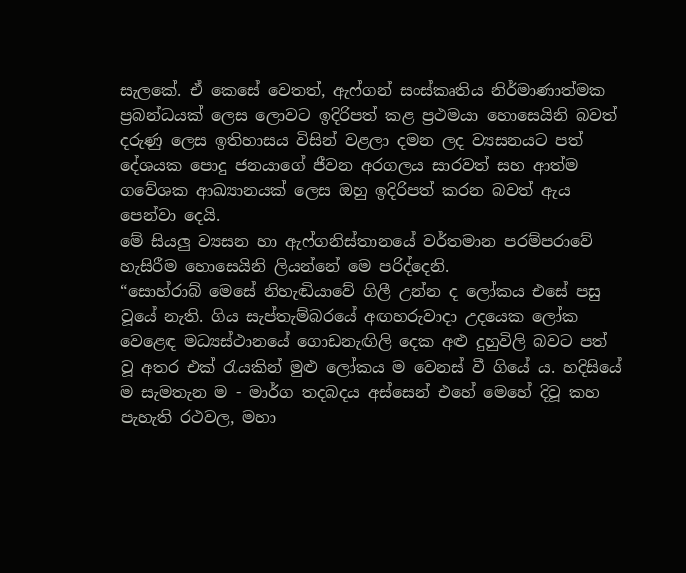සැලකේ. ඒ කෙසේ වෙතත්, ඇෆ්ගන් සංස්කෘතිය නිර්මාණාත්මක ප්‍රබන්ධයක් ලෙස ලොවට ඉදිරිපත් කළ ප්‍රථමයා හොසෙයිනි බවත් දරුණු ලෙස ඉතිහාසය විසින් වළලා දමන ලද ව්‍යසනයට පත් දේශයක පොදු ජනයාගේ ජීවන අරගලය සාරවත් සහ ආත්ම ගවේශක ආඛ්‍යානයක් ලෙස ඔහු ඉදිරිපත් කරන බවත් ඇය පෙන්වා දෙයි.
මේ සියලු ව්‍යසන හා ඇෆ්ගනිස්තානයේ වර්තමාන පරම්පරාවේ හැසිරීම හොසෙයිනි ලියන්නේ මෙ පරිද්දෙනි.
“සොහ්රාබ් මෙසේ නිහැඬියාවේ ගිලී උන්න ද ලෝකය එසේ පසු වූයේ නැති. ගිය සැප්තැම්බරයේ අඟහරුවාදා උදයෙක ලෝක වෙළෙඳ මධ්‍යස්ථානයේ ගොඩනැඟිලි දෙක අළු දුහුවිලි බවට පත් වූ අතර එක් රැයකින් මුළු ලෝකය ම වෙනස් වී ගියේ ය. හදිසියේ ම සැමතැන ම - මාර්ග තදබදය අස්සෙන් එහේ මෙහේ දිවූ කහ පැහැති රථවල, මහා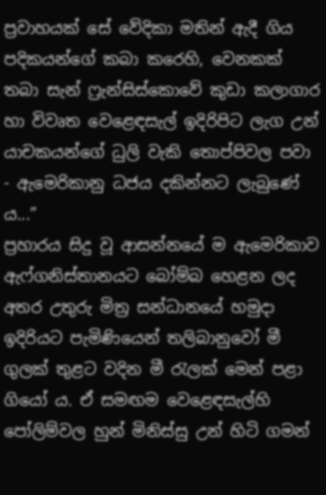ප්‍රවාහයක් සේ වේදිකා මතින් ඇදී ගිය පදිකයන්ගේ කබා කරෙහි, වෙනකක් තබා සැන් ෆ්‍රැන්සිස්කොවේ කුඩා කලාගාර හා විවෘත වෙළෙඳසැල් ඉදිරිපිට ලැග උන් යාචකයන්ගේ ධුලි වැකි තොප්පිවල පවා - ඇමෙරිකානු ධජය දකින්නට ලැබුණේ ය...”
ප්‍රහාරය සිදු වූ ආසන්නයේ ම ඇමෙරිකාව ඇෆ්ගනිස්තානයට බෝම්බ හෙළන ලද අතර උතුරු මිත්‍ර සන්ධානයේ හමුදා ඉදිරියට පැමිණියෙන් තලිබානුවෝ මී ගුලක් තුළට වදින මී රැලක් මෙන් පළා ගියෝ ය. ඒ සමඟම වෙළෙඳසැල්හි පෝලිම්වල හුන් මිනිස්සු උන් හිටි ගමන්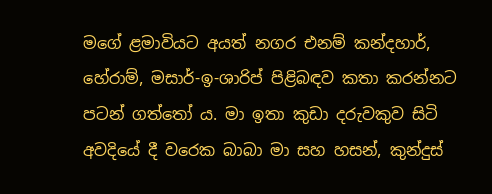මගේ ළමාවියට අයත් නගර එනම් කන්දහාර්, හේරාම්, මසාර්-ඉ-ශාරිප් පිළිබඳව කතා කරන්නට පටන් ගත්තෝ ය. මා ඉතා කුඩා දරුවකුව සිටි අවදියේ දී වරෙක බාබා මා සහ හසන්, කුන්දුස්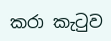කරා කැටුව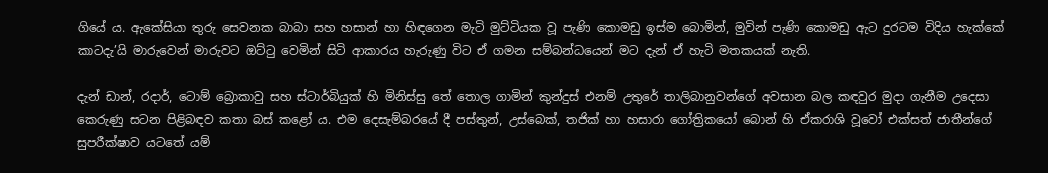ගියේ ය. ඇකේසියා තුරු සෙවනක බාබා සහ හසාන් හා හිඳගෙන මැටි මුට්ටියක වූ පැණි කොමඩු ඉස්ම බොමින්, මුවින් පැණි කොමඩු ඇට දුරටම විදිය හැක්කේ කාටදැ’යි මාරුවෙන් මාරුවට ඔට්ටු වෙමින් සිටි ආකාරය හැරුණු විට ඒ ගමන සම්බන්ධයෙන් මට දැන් ඒ හැටි මතකයක් නැති.

දැන් ඩාන්, රදාර්, ටොම් බ්‍රොකාවු සහ ස්ටාර්බියුක් හි මිනිස්සු තේ තොල ගාමින් කුන්දුස් එනම් උතුරේ තාලිබානුවන්ගේ අවසාන බල කඳවුර මුදා ගැනීම උදෙසා කෙරුණු සටන පිළිබඳව කතා බස් කළෝ ය. එම දෙසැම්බරයේ දී පස්තුන්, උස්බෙක්, තජික් හා හසාරා ගෝත්‍රිකයෝ බොන් හි ඒකරාශි වූවෝ එක්සත් ජාතීන්ගේ සුපරීක්ෂාව යටතේ යම්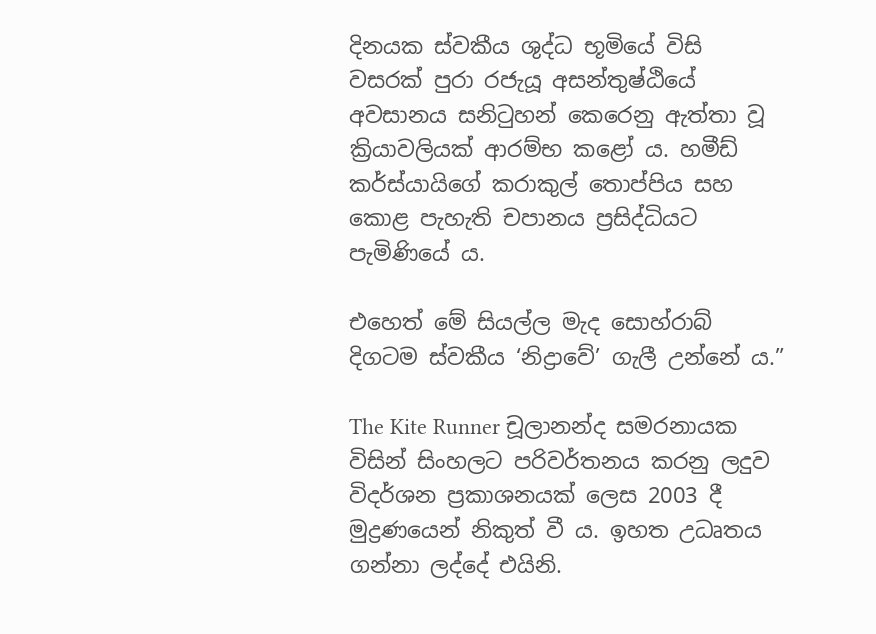දිනයක ස්වකීය ශුද්ධ භූමියේ විසි වසරක් පුරා රජැයූ අසන්තුෂ්ඨියේ අවසානය සනිටුහන් කෙරෙනු ඇත්තා වූ ක්‍රියාවලියක් ආරම්භ කළෝ ය. හමීඩ් කර්ස්යායිගේ කරාකුල් තොප්පිය සහ කොළ පැහැති චපානය ප්‍රසිද්ධියට පැමිණියේ ය.

එහෙත් මේ සියල්ල මැද සොහ්රාබ් දිගටම ස්වකීය ‘නිද්‍රාවේ’ ගැලී උන්නේ ය.”

The Kite Runner චූලානන්ද සමරනායක විසින් සිංහලට පරිවර්තනය කරනු ලදුව විදර්ශන ප්‍රකාශනයක් ලෙස 2003 දී මුද්‍රණයෙන් නිකුත් වී ය. ඉහත උධෘතය ගන්නා ලද්දේ එයිනි.